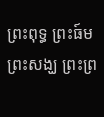ព្រះពុទ្ធ ព្រះធ៍ម ព្រះសង្ឃ ព្រះព្រ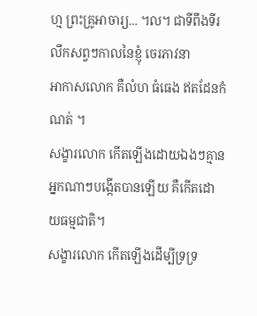ហ្ម ព្រះគ្រូអាចារ្យ... ។ល។ ជាទីពឹងទីរលឹកសព្វៗកាលនៃខ្ញុំ ចេរភាវនា
អាកាសលោក គឺលំហ ធំធេង ឥតដែនកំណត់ ។
សង្ខារលោក កើតឡើងដោយឯងៗគ្មានអ្នកណាៗបង្កើតបានឡើយ គឺកើតដោយធម្មជាតិ។
សង្ខារលោក កើតឡើងដើម្បីទ្រទ្រ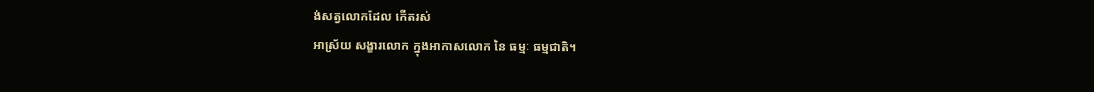ង់សត្វលោកដែល កើតរស់
អាស្រ័យ សង្ខារលោក ក្នុងអាកាសលោក នៃ ធម្មៈ ធម្មជាតិ។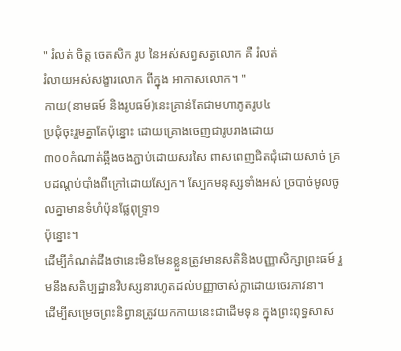" រំលត់ ចិត្ត ចេតសិក រូប នៃអស់សព្វសត្វលោក គឺ រំលត់
រំលាយអស់សង្ខារលោក ពីក្នុង អាកាសលោក។ "
កាយ(នាមធម៍ និងរូបធម៍)នេះគ្រាន់តែជាមហាភូតរូប៤
ប្រជុំចុះរួមគ្នាតែប៉ុន្នោះ ដោយគ្រោងចេញជារូបរាងដោយ
៣០០កំណាត់ឆ្អឹងចងភ្ជាប់ដោយសរសៃ ពាសពេញជិតជុំដោយសាច់ គ្របដណ្តប់បាំងពីក្រៅដោយស្បែក។ ស្បែកមនុស្សទាំងអស់ ច្របាច់មូលចូលគ្នាមានទំហំប៉ុនផ្លែពុទ្ទ្រា១
ប៉ុន្នោះ។
ដើម្បីកំណត់ដឹងថានេះមិនមែនខ្លួនត្រូវមានសតិនិងបញ្ញាសិក្សាព្រះធម៍ រួមនឹងសតិប្បដ្ឋានវិបស្សនារហូតដល់បញ្ញាចាស់ក្លាដោយចេរភាវនា។
ដើម្បីសម្រេចព្រះនិព្វានត្រូវយកកាយនេះជាដើមទុន ក្នុងព្រះពុទ្ធសាស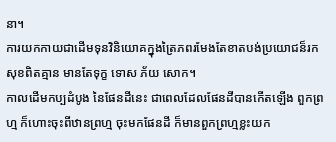នា។
ការយកកាយជាដើមទុនវិនិយោគក្នុងត្រៃភពរមែងតែខាតបង់ប្រយោជន៏រកសុខពិតគ្មាន មានតែទុក្ខ ទោស ភ័យ សោក។
កាលដើមកប្បដំបូង នៃផែនដីនេះ ជាពេលដែលផែនដីបានកើតឡើង ពួកព្រហ្ម ក៏ហោះចុះពីឋានព្រហ្ម ចុះមកផែនដី ក៏មានពួកព្រហ្មខ្លះយក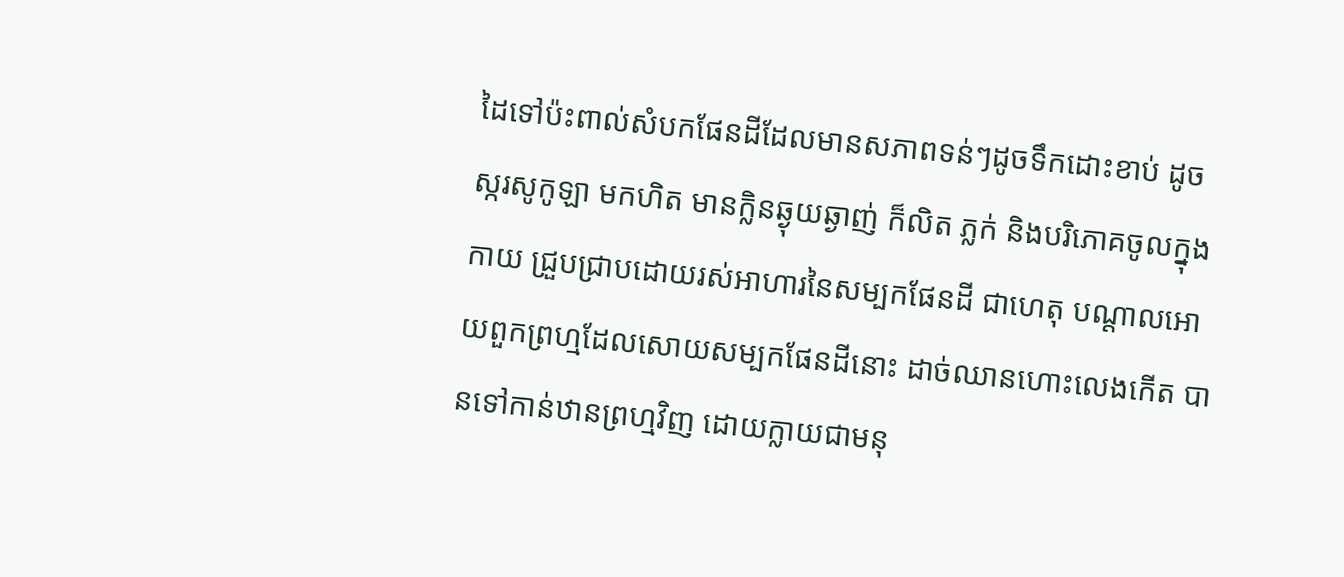ដៃទៅប៉ះពាល់សំបកផែនដីដែលមានសភាពទន់ៗដូចទឹកដោះខាប់ ដូចស្ករសូកូឡា មកហិត មានក្លិនឆ្ងុយឆ្ងាញ់ ក៏លិត ភ្លក់ និងបរិភោគចូលក្នុងកាយ ជ្រួបជ្រាបដោយរស់អាហារនៃសម្បកផែនដី ជាហេតុ បណ្តាលអោយពួកព្រហ្មដែលសោយសម្បកផែនដីនោះ ដាច់ឈានហោះលេងកើត បានទៅកាន់ឋានព្រហ្មវិញ ដោយក្លាយជាមនុ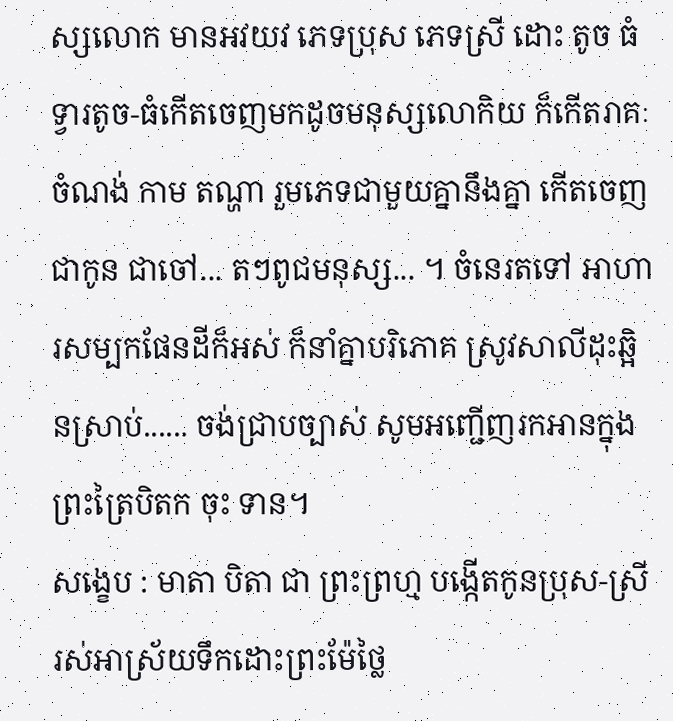ស្សលោក មានអវយវ ភេទប្រុស ភេទស្រី ដោះ តូច ធំ ទ្វារតូច-ធំកើតចេញមកដូចមនុស្សលោកិយ ក៏កើតរាគៈ ចំណង់ កាម តណ្ហា រួមភេទជាមួយគ្នានឹងគ្នា កើតចេញជាកូន ជាចៅ... តៗពូជមនុស្ស... ។ ចំនេរតទៅ អាហារសម្បកផែនដីក៏អស់ ក៏នាំគ្នាបរិភោគ ស្រូវសាលីដុះឆ្អិនស្រាប់...... ចង់ជ្រាបច្បាស់ សូមអញ្ជើញរកអានក្នុងព្រះត្រៃបិតក ចុះ ទាន។
សង្ខេប : មាតា បិតា ជា ព្រះព្រហ្ម បង្កើតកូនប្រុស-ស្រី រស់អាស្រ័យទឹកដោះព្រះម៉ែថ្លៃ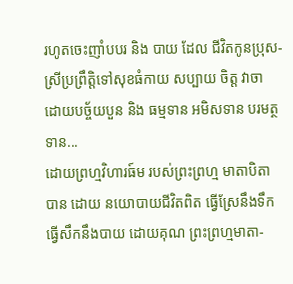រហូតចេះញាំបបរ និង បាយ ដែល ជីវិតកូនប្រុស-ស្រីប្រព្រឹត្តិទៅសុខធំកាយ សប្បាយ ចិត្ត វាចា
ដោយបច្ច័យបួន និង ធម្មទាន អមិសទាន បរមត្ថទាន...
ដោយព្រហ្មវិហារធ៍ម របស់ព្រះព្រហ្ម មាតាបិតា បាន ដោយ នយោបាយជីវិតពិត ធ្វើស្រែនឹងទឹក ធ្វើសឹកនឹងបាយ ដោយគុណ ព្រះព្រហ្មមាតា-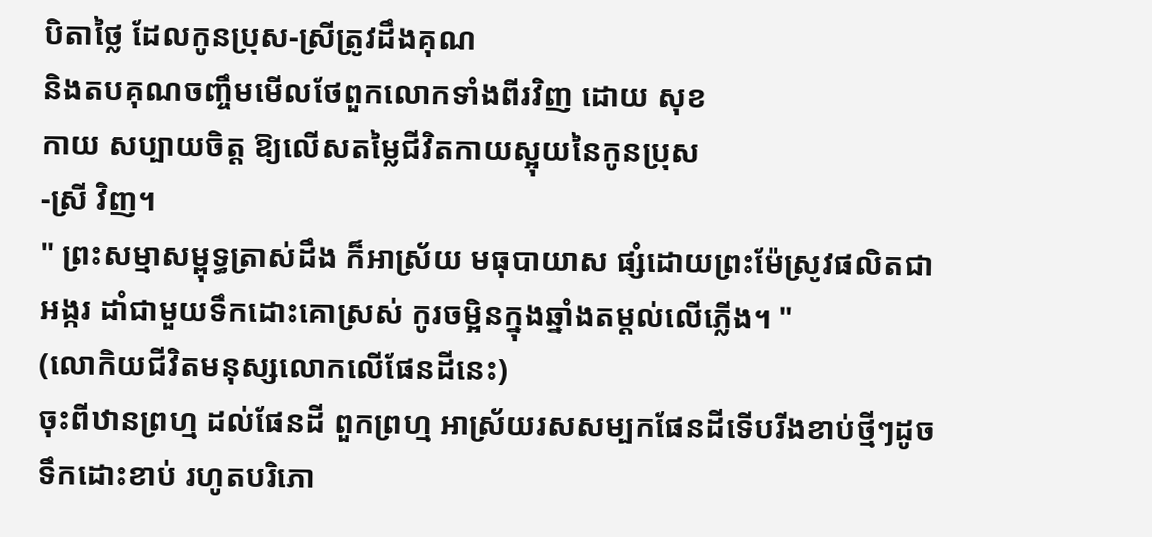បិតាថ្លៃ ដែលកូនប្រុស-ស្រីត្រូវដឹងគុណ
និងតបគុណចញ្ចឹមមើលថែពួកលោកទាំងពីរវិញ ដោយ សុខ
កាយ សប្បាយចិត្ត ឱ្យលើសតម្លៃជីវិតកាយស្អុយនៃកូនប្រុស
-ស្រី វិញ។
" ព្រះសម្មាសម្ពុទ្ធត្រាស់ដឹង ក៏អាស្រ័យ មធុបាយាស ផ្សំដោយព្រះម៉ែស្រូវផលិតជា អង្ករ ដាំជាមួយទឹកដោះគោស្រស់ កូរចម្អិនក្នុងឆ្នាំងតម្តល់លើភ្លើង។ "
(លោកិយជីវិតមនុស្សលោកលើផែនដីនេះ)
ចុះពីឋានព្រហ្ម ដល់ផែនដី ពួកព្រហ្ម អាស្រ័យរសសម្បកផែនដីទើបរីងខាប់ថ្មីៗដូចទឹកដោះខាប់ រហូតបរិភោ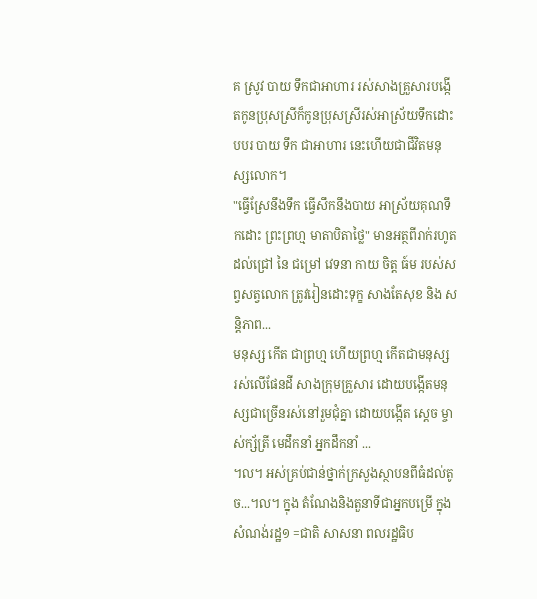គ ស្រូវ បាយ ទឹកជាអាហារ រស់សាងគ្រួសារបង្កើតកូនប្រុសស្រីក៏កូនប្រុសស្រីរស់អាស្រ័យទឹកដោះ បបរ បាយ ទឹក ជាអាហារ នេះហើយជាជីវិតមនុស្សលោក។
"ធ្វើស្រែនឹងទឹក ធ្វើសឹកនឹងបាយ អាស្រ័យគុណទឹកដោះ ព្រះព្រហ្ម មាតាបិតាថ្លៃ" មានអត្ថពីរាក់រហូតដល់ជ្រៅ នៃ ជម្រៅ វេទនា កាយ ចិត្ត ធ៍ម របស់សព្វសត្វលោក ត្រូវរៀនដោះទុក្ខ សាងតែសុខ និង សន្តិភាព...
មនុស្ស កើត ជាព្រហ្ម ហើយព្រហ្ម កើតជាមនុស្ស រស់លើផែនដី សាងក្រុមគ្រួសារ ដោយបង្កើតមនុស្សជាច្រើនរស់នៅរួមជុំគ្នា ដោយបង្កើត ស្តេច ម្ចាស់ក្ស័តី្រ មេដឹកនាំ អ្នកដឹកនាំ ...
។ល។ អស់គ្រប់ជាន់ថ្នាក់ក្រសួងស្ថាបនពីធំដល់តូច...។ល។ ក្នុង តំណែងនិងតួនាទីជាអ្នកបម្រើ ក្នុងសំណង់រដ្ឋ១ =ជាតិ សាសនា ពលរដ្ឋធិប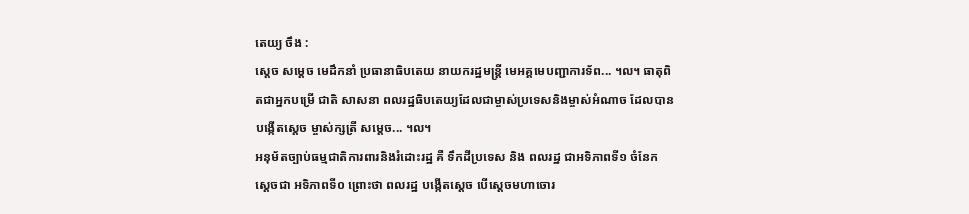តេយ្យ ចឹង :
ស្តេច សម្តេច មេដឹកនាំ ប្រធានាធិបតេយ នាយករដ្ឋមន្ត្រី មេអគ្គមេបញ្ជាការទ័ព... ។ល។ ធាតុពិតជាអ្នកបម្រើ ជាតិ សាសនា ពលរដ្ឋធិបតេយ្យដែលជាម្ចាស់ប្រទេសនិងម្ចាស់អំណាច ដែលបានបង្កើតស្តេច ម្ចាស់ក្សតី្រ សម្តេច... ។ល។
អនុម័តច្បាប់ធម្មជាតិការពារនិងរំដោះរដ្ឋ គឺ ទឹកដីប្រទេស និង ពលរដ្ឋ ជាអទិភាពទី១ ចំនែក ស្តេចជា អទិភាពទី០ ព្រោះថា ពលរដ្ឋ បង្កើតស្តេច បើស្តេចមហាចោរ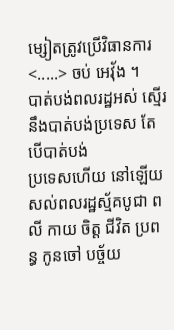ម្សៀតត្រូវប្រើវិធានការ
<.....> ចប់ អេវុ័ង ។
បាត់បង់ពលរដ្ឋអស់ ស្មើរនឹងបាត់បង់ប្រទេស តែបើបាត់បង់
ប្រទេសហើយ នៅឡើយសល់ពលរដ្ឋស្ម័គបូជា ពលី កាយ ចិត្ត ជីវិត ប្រពន្ធ កូនចៅ បច្ច័យ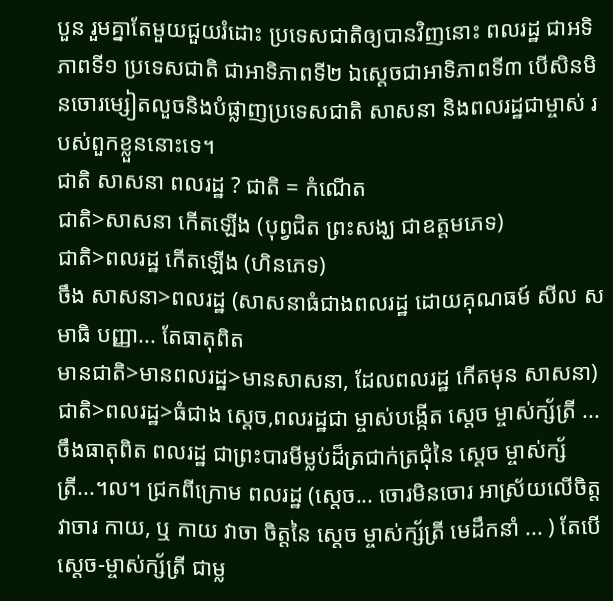បួន រួមគ្នាតែមួយជួយរំដោះ ប្រទេសជាតិឲ្យបានវិញនោះ ពលរដ្ឋ ជាអទិភាពទី១ ប្រទេសជាតិ ជាអាទិភាពទី២ ឯស្តេចជាអាទិភាពទី៣ បើសិនមិនចោរម្សៀតលួចនិងបំផ្លាញប្រទេសជាតិ សាសនា និងពលរដ្ឋជាម្ចាស់ របស់ពួកខ្លួននោះទេ។
ជាតិ សាសនា ពលរដ្ឋ ? ជាតិ = កំណើត
ជាតិ>សាសនា កើតឡើង (បុព្វជិត ព្រះសង្ឃ ជាឧត្តមភេទ)
ជាតិ>ពលរដ្ឋ កើតឡើង (ហិនភេទ)
ចឹង សាសនា>ពលរដ្ឋ (សាសនាធំជាងពលរដ្ឋ ដោយគុណធម៍ សីល សមាធិ បញ្ញា... តែធាតុពិត
មានជាតិ>មានពលរដ្ឋ>មានសាសនា, ដែលពលរដ្ឋ កើតមុន សាសនា)
ជាតិ>ពលរដ្ឋ>ធំជាង ស្តេច,ពលរដ្ឋជា ម្ចាស់បង្កើត ស្តេច ម្ចាស់ក្ស័ត្រី ...
ចឹងធាតុពិត ពលរដ្ឋ ជាព្រះបារមីម្លប់ដ៏ត្រជាក់ត្រជុំនៃ ស្តេច ម្ចាស់ក្ស័ត្រី...។ល។ ជ្រកពីក្រោម ពលរដ្ឋ (ស្តេច... ចោរមិនចោរ អាស្រ័យលើចិត្ត វាចារ កាយ, ឬ កាយ វាចា ចិត្តនៃ ស្តេច ម្ចាស់ក្ស័ត្រី មេដឹកនាំ ... ) តែបើ
ស្តេច-ម្ចាស់ក្ស័ត្រី ជាម្ល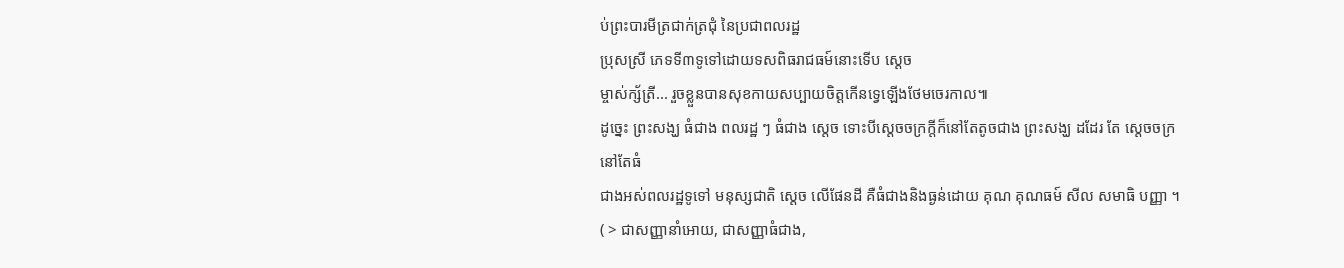ប់ព្រះបារមីត្រជាក់ត្រជុំ នៃប្រជាពលរដ្ឋ
ប្រុសស្រី ភេទទី៣ទូទៅដោយទសពិធរាជធម៍នោះទើប ស្តេច
ម្ចាស់ក្ស័ត្រី... រួចខ្លួនបានសុខកាយសប្បាយចិត្តកើនទ្វេឡើងថែមចេរកាល៕
ដូច្នេះ ព្រះសង្ឃ ធំជាង ពលរដ្ឋ ៗ ធំជាង ស្តេច ទោះបីស្តេចចក្រក្តីក៏នៅតែតូចជាង ព្រះសង្ឃ ដដែរ តែ ស្តេចចក្រ នៅតែធំ
ជាងអស់ពលរដ្ឋទូទៅ មនុស្សជាតិ ស្តេច លើផែនដី គឺធំជាងនិងធ្ងន់ដោយ គុណ គុណធម៍ សីល សមាធិ បញ្ញា ។
( > ជាសញ្ញានាំអោយ, ជាសញ្ញាធំជាង,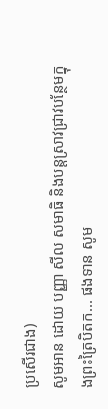ប្រសើរជាង)
សូមអាន ដោយ បញ្ញា សីល សមាធិ និងបន្តស្រាវជ្រាវបន្ថែមក្នុងព្រះត្រៃបិតក... ផងទាន សូម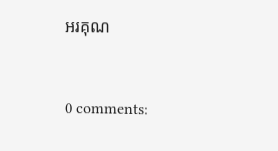អរគុណ


0 comments: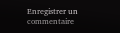Enregistrer un commentaire